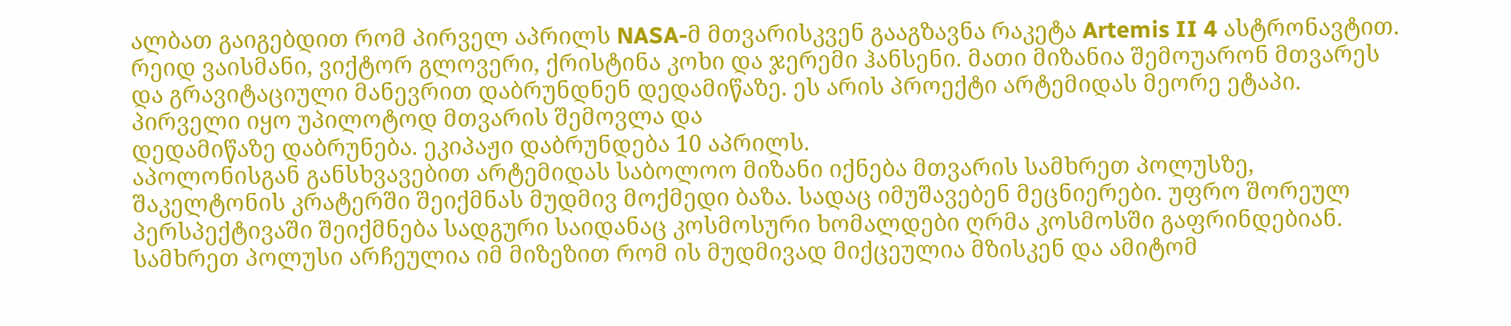ალბათ გაიგებდით რომ პირველ აპრილს NASA-მ მთვარისკვენ გააგზავნა რაკეტა Artemis II 4 ასტრონავტით. რეიდ ვაისმანი, ვიქტორ გლოვერი, ქრისტინა კოხი და ჯერემი ჰანსენი. მათი მიზანია შემოუარონ მთვარეს და გრავიტაციული მანევრით დაბრუნდნენ დედამიწაზე. ეს არის პროექტი არტემიდას მეორე ეტაპი. პირველი იყო უპილოტოდ მთვარის შემოვლა და
დედამიწაზე დაბრუნება. ეკიპაჟი დაბრუნდება 10 აპრილს.
აპოლონისგან განსხვავებით არტემიდას საბოლოო მიზანი იქნება მთვარის სამხრეთ პოლუსზე, შაკელტონის კრატერში შეიქმნას მუდმივ მოქმედი ბაზა. სადაც იმუშავებენ მეცნიერები. უფრო შორეულ პერსპექტივაში შეიქმნება სადგური საიდანაც კოსმოსური ხომალდები ღრმა კოსმოსში გაფრინდებიან. სამხრეთ პოლუსი არჩეულია იმ მიზეზით რომ ის მუდმივად მიქცეულია მზისკენ და ამიტომ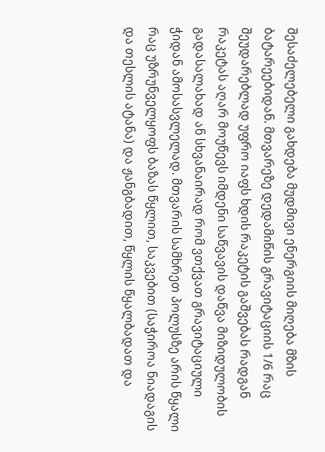შესაძელებელი გახდება მუდმივი ენერგიის მიღება მზის ბატარეებიდან. მთვარეზე დედამიწის გრავიტაციის 1/6 რაც შეუდარებლად უფრო იაფს ხდის რაკეტის გაშვებას რადგან რაკეტას აღარ მოუწევს იმდენი საწვავის დაწვა მიზიდულობის გადასალახად ან სხვანაირად რომ ვთქვათ გრავიტაციული ჭიდან ამოსასვლელად. მთვარის სამხრეთ პოლუსზე არის წყალი რაც უზრუნველყოფს ბაზას წყლით, საკვებით (საჭიროა ნიადაგის და თესლის ატანა) და ჟანგბადით, წყლის წყალბადათ და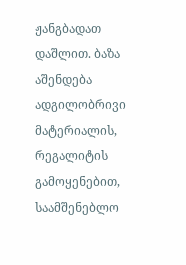ჟანგბადათ დაშლით. ბაზა აშენდება ადგილობრივი მატერიალის, რეგალიტის გამოყენებით, საამშენებლო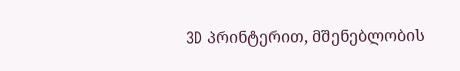3D პრინტერით, მშენებლობის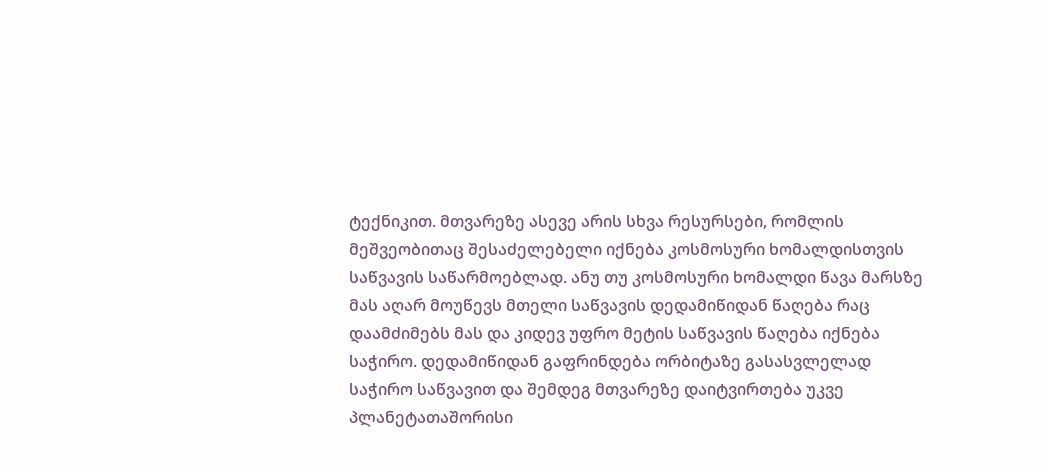ტექნიკით. მთვარეზე ასევე არის სხვა რესურსები, რომლის მეშვეობითაც შესაძელებელი იქნება კოსმოსური ხომალდისთვის საწვავის საწარმოებლად. ანუ თუ კოსმოსური ხომალდი წავა მარსზე მას აღარ მოუწევს მთელი საწვავის დედამიწიდან წაღება რაც დაამძიმებს მას და კიდევ უფრო მეტის საწვავის წაღება იქნება საჭირო. დედამიწიდან გაფრინდება ორბიტაზე გასასვლელად საჭირო საწვავით და შემდეგ მთვარეზე დაიტვირთება უკვე პლანეტათაშორისი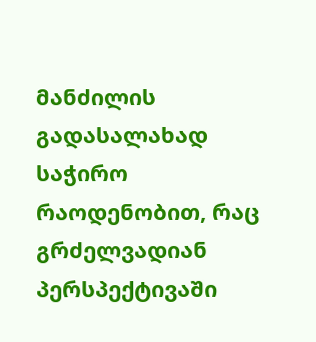მანძილის გადასალახად საჭირო რაოდენობით, რაც გრძელვადიან პერსპექტივაში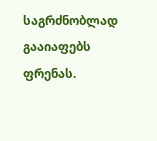საგრძნობლად გააიაფებს ფრენას.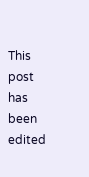This post has been edited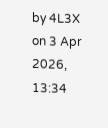by 4L3X on 3 Apr 2026, 13:34